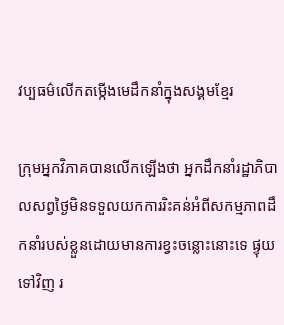វប្បធម៌លើកតម្កើងមេដឹកនាំក្នុងសង្គមខ្មែរ

ក្រុមអ្នកវិភាគបានលើកឡើងថា អ្នកដឹកនាំរដ្ឋាភិបាលសព្វថ្ងៃមិនទទួលយកការរិះគន់អំពីសកម្មភាពដឹកនាំរបស់ខ្លួនដោយមានការខ្វះចន្លោះនោះទេ ផ្ទុយទៅវិញ រ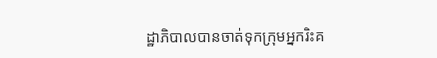ដ្ឋាភិបាលបានចាត់ទុកក្រុមអ្នករិះគ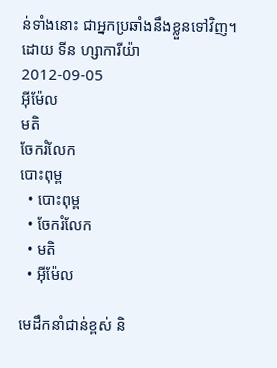ន់ទាំងនោះ ជាអ្នកប្រឆាំងនឹងខ្លួនទៅវិញ។
ដោយ ទីន ហ្សាការីយ៉ា
2012-09-05
អ៊ីម៉ែល
មតិ
ចែករំលែក
បោះពុម្ព
  • បោះពុម្ព
  • ចែករំលែក
  • មតិ
  • អ៊ីម៉ែល

មេដឹកនាំជាន់ខ្ពស់ និ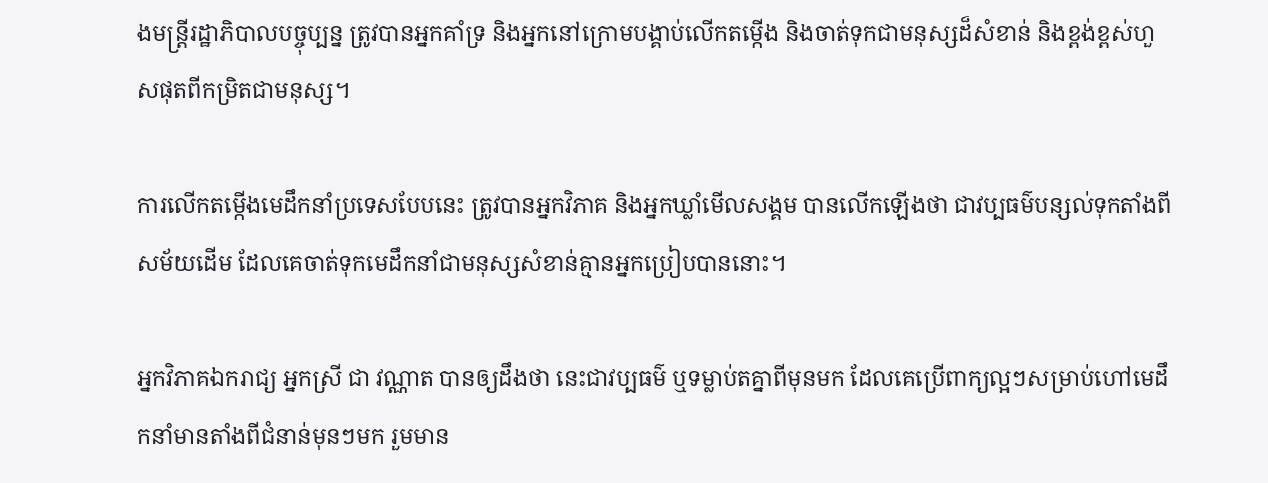ងមន្ត្រីរដ្ឋាភិបាលបច្ចុប្បន្ន ត្រូវបានអ្នកគាំទ្រ និងអ្នកនៅក្រោមបង្គាប់លើកតម្កើង និងចាត់ទុកជាមនុស្សដ៏សំខាន់ និងខ្ពង់ខ្ពស់ហួសផុតពីកម្រិតជាមនុស្ស។

ការលើកតម្កើងមេដឹកនាំប្រទេសបែបនេះ ត្រូវបានអ្នកវិភាគ និងអ្នកឃ្លាំមើលសង្គម បានលើកឡើងថា ជាវប្បធម៌បន្សល់ទុកតាំងពីសម័យដើម ដែលគេចាត់ទុកមេដឹកនាំជាមនុស្សសំខាន់គ្មានអ្នកប្រៀបបាននោះ។

អ្នកវិភាគឯករាជ្យ អ្នកស្រី ជា វណ្ណាត បានឲ្យដឹងថា នេះជាវប្បធម៌ ឬទម្លាប់តគ្នាពីមុនមក ដែលគេប្រើពាក្យល្អៗសម្រាប់ហៅមេដឹកនាំមានតាំងពីជំនាន់មុនៗមក រួមមាន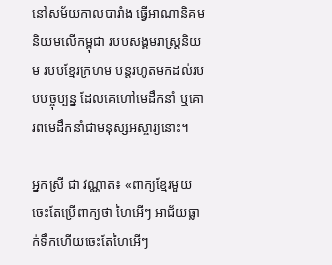នៅសម័យកាលបារាំង ធ្វើអាណានិគមនិយមលើកម្ពុជា របបសង្គមរាស្ត្រនិយម របបខ្មែរក្រហម បន្តរហូតមកដល់របបបច្ចុប្បន្ន ដែលគេហៅមេដឹកនាំ ឬគោរពមេដឹកនាំជាមនុស្សអស្ចារ្យនោះ។

អ្នកស្រី ជា វណ្ណាត៖ «ពាក្យខ្មែរមួយចេះតែប្រើពាក្យថា ហៃអើៗ អាជ័យធ្លាក់ទឹកហើយចេះតែហៃអើៗ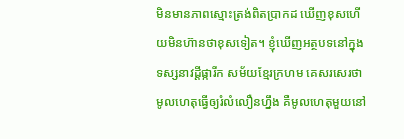មិនមានភាពស្មោះត្រង់ពិតប្រាកដ ឃើញខុសហើយមិនហ៊ានថាខុសទៀត។ ខ្ញុំឃើញអត្ថបទនៅក្នុងទស្សនាវដ្ដីផ្ការីក សម័យខ្មែរក្រហម គេសរសេរថា មូលហេតុធ្វើឲ្យរំលំលឿនហ្នឹង គឺមូលហេតុមួយនៅ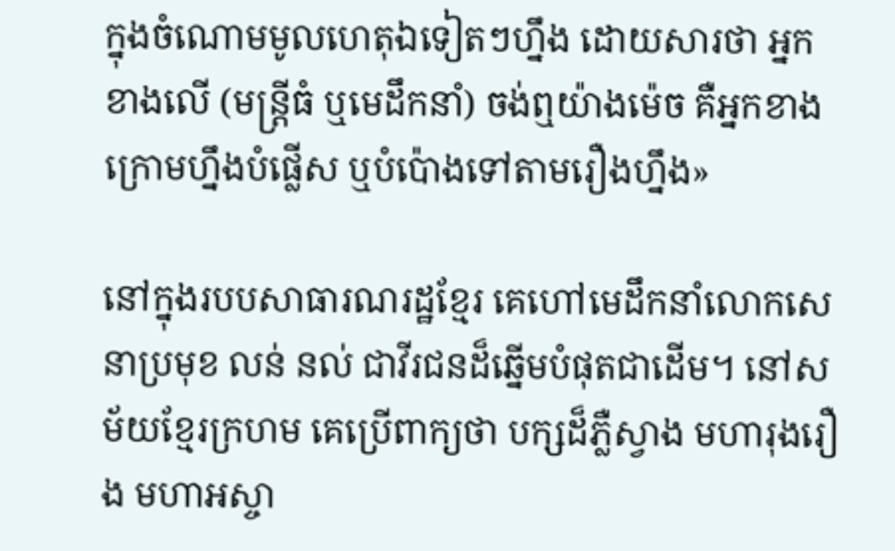ក្នុងចំណោមមូលហេតុឯទៀតៗហ្នឹង ដោយសារថា អ្នកខាងលើ (មន្ត្រីធំ ឬមេដឹកនាំ) ចង់ឮយ៉ាងម៉េច គឺអ្នកខាងក្រោមហ្នឹងបំផ្លើស ឬបំប៉ោងទៅតាមរឿងហ្នឹង»

នៅក្នុងរបបសាធារណរដ្ឋខ្មែរ គេហៅមេដឹកនាំលោកសេនាប្រមុខ លន់ នល់ ជាវីរជនដ៏ឆ្នើមបំផុតជាដើម។ នៅសម័យខ្មែរក្រហម គេប្រើពាក្យថា បក្សដ៏ភ្លឺស្វាង មហារុងរឿង មហាអស្ចា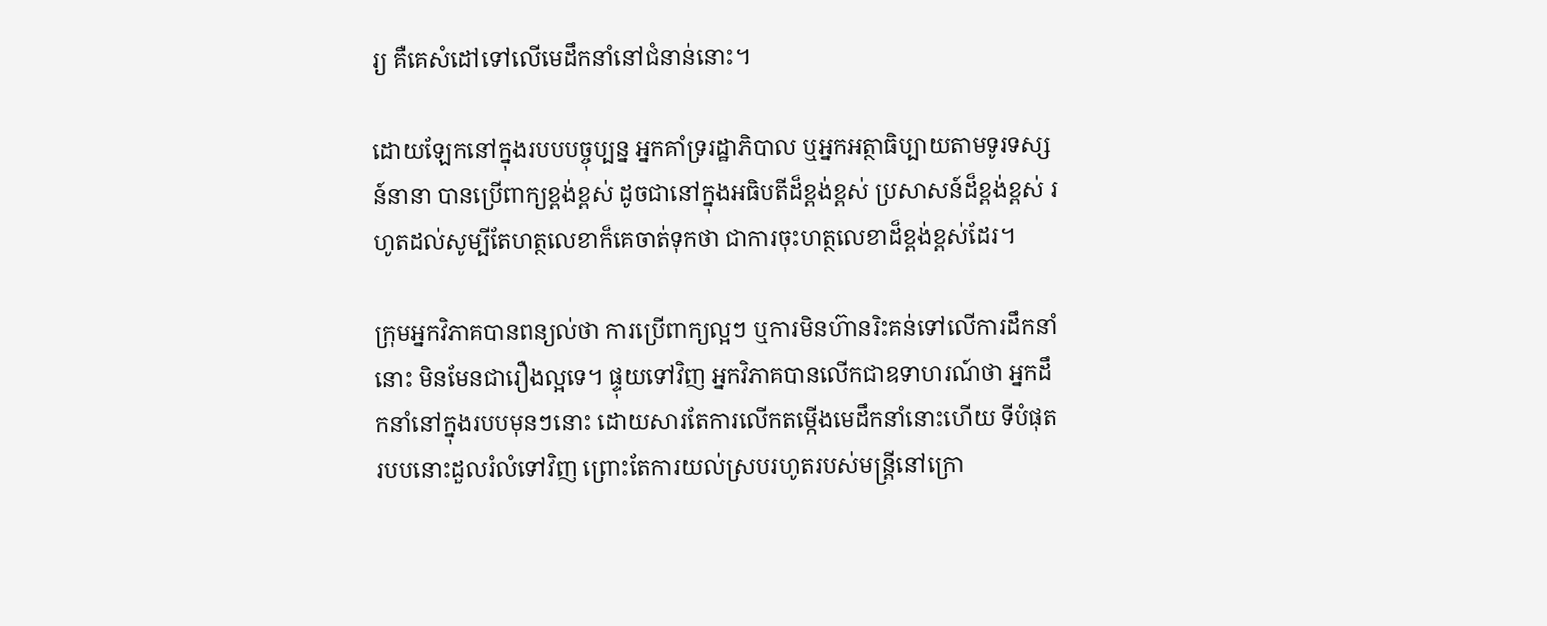រ្យ គឺគេសំដៅទៅលើមេដឹកនាំនៅជំនាន់នោះ។

ដោយឡែកនៅក្នុងរបបបច្ចុប្បន្ន អ្នកគាំទ្ររដ្ឋាភិបាល ឬអ្នកអត្ថាធិប្បាយតាមទូរទស្សន៍នានា បានប្រើពាក្យខ្ពង់ខ្ពស់ ដូចជានៅក្នុងអធិបតីដ៏ខ្ពង់ខ្ពស់ ប្រសាសន៍ដ៏ខ្ពង់ខ្ពស់ រហូតដល់សូម្បីតែហត្ថលេខាក៏គេចាត់ទុកថា ជាការចុះហត្ថលេខាដ៏ខ្ពង់ខ្ពស់ដែរ។

ក្រុមអ្នកវិភាគបានពន្យល់ថា ការប្រើពាក្យល្អៗ ឬការមិនហ៊ានរិះគន់ទៅលើការដឹកនាំនោះ មិនមែនជារឿងល្អទេ។ ផ្ទុយទៅវិញ អ្នកវិភាគបានលើកជាឧទាហរណ៍ថា អ្នកដឹកនាំនៅក្នុងរបបមុនៗនោះ ដោយសារតែការលើកតម្កើងមេដឹកនាំនោះហើយ ទីបំផុតរបបនោះដួលរំលំទៅវិញ ព្រោះតែការយល់ស្របរហូតរបស់មន្ត្រីនៅក្រោ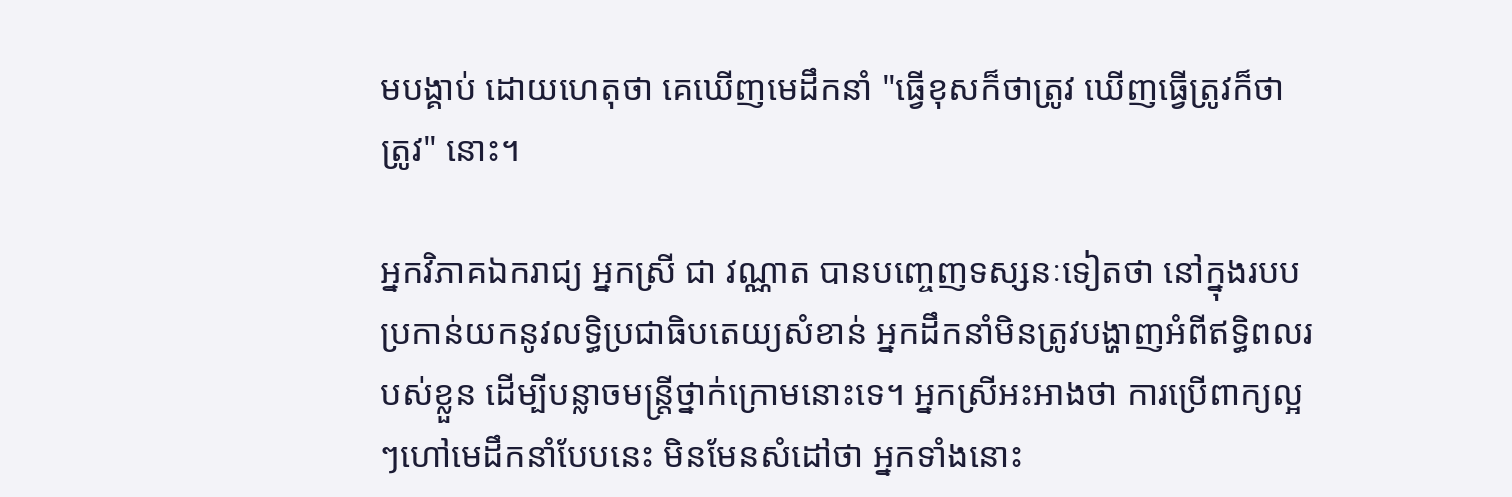មបង្គាប់ ដោយហេតុថា គេឃើញមេដឹកនាំ "ធ្វើខុសក៏ថាត្រូវ ឃើញធ្វើត្រូវក៏ថាត្រូវ" នោះ។

អ្នកវិភាគឯករាជ្យ អ្នកស្រី ជា វណ្ណាត បានបញ្ចេញទស្សនៈទៀតថា នៅក្នុងរបបប្រកាន់យកនូវលទ្ធិប្រជាធិបតេយ្យសំខាន់ អ្នកដឹកនាំមិនត្រូវបង្ហាញអំពីឥទ្ធិពលរបស់ខ្លួន ដើម្បីបន្លាចមន្ត្រីថ្នាក់ក្រោមនោះទេ។ អ្នកស្រីអះអាងថា ការប្រើពាក្យល្អៗហៅមេដឹកនាំបែបនេះ មិនមែនសំដៅថា អ្នកទាំងនោះ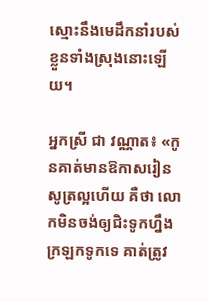ស្មោះនឹងមេដឹកនាំរបស់ខ្លួនទាំងស្រុងនោះឡើយ។

អ្នកស្រី ជា វណ្ណាត៖ «កូនគាត់មានឱកាសរៀនសូត្រល្អហើយ គឺថា លោកមិនចង់ឲ្យជិះទូកហ្នឹងក្រឡកទូកទេ គាត់ត្រូវ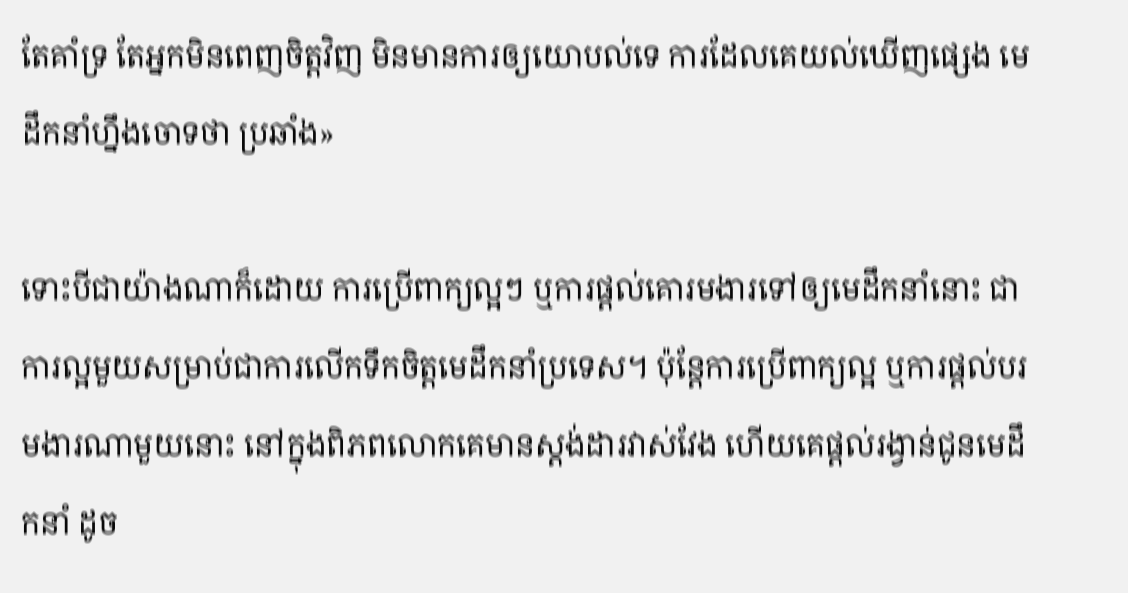តែគាំទ្រ តែអ្នកមិនពេញចិត្តវិញ មិនមានការឲ្យយោបល់ទេ ការដែលគេយល់ឃើញផ្សេង មេដឹកនាំហ្នឹងចោទថា ប្រឆាំង»

ទោះបីជាយ៉ាងណាក៏ដោយ ការប្រើពាក្យល្អៗ ឬការផ្ដល់គោរមងារទៅឲ្យមេដឹកនាំនោះ ជាការល្អមួយសម្រាប់ជាការលើកទឹកចិត្តមេដឹកនាំប្រទេស។ ប៉ុន្តែការប្រើពាក្យល្អ ឬការផ្ដល់បរមងារណាមួយនោះ នៅក្នុងពិភពលោកគេមានស្តង់ដារវាស់វែង ហើយគេផ្ដល់រង្វាន់ជូនមេដឹកនាំ ដូច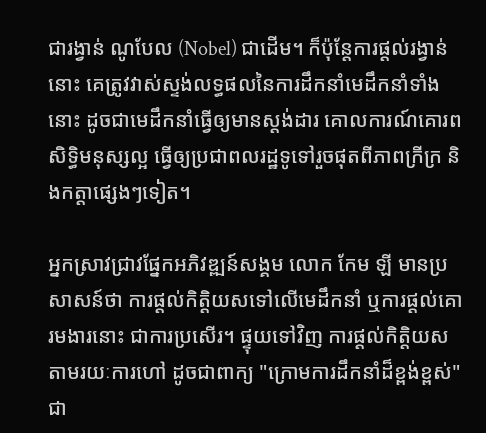ជារង្វាន់ ណូបែល (Nobel) ជាដើម។ ក៏ប៉ុន្តែការផ្ដល់រង្វាន់នោះ គេត្រូវវាស់ស្ទង់លទ្ធផលនៃការដឹកនាំមេដឹកនាំទាំងនោះ ដូចជាមេដឹកនាំធ្វើឲ្យមានស្តង់ដារ គោលការណ៍គោរពសិទ្ធិមនុស្សល្អ ធ្វើឲ្យប្រជាពលរដ្ឋទូទៅរួចផុតពីភាពក្រីក្រ និងកត្តាផ្សេងៗទៀត។

អ្នកស្រាវជ្រាវផ្នែកអភិវឌ្ឍន៍សង្គម លោក កែម ឡី មានប្រសាសន៍ថា ការផ្ដល់កិត្តិយសទៅលើមេដឹកនាំ ឬការផ្ដល់គោរមងារនោះ ជាការប្រសើរ។ ផ្ទុយទៅវិញ ការផ្ដល់កិត្តិយសតាមរយៈការហៅ ដូចជាពាក្យ "ក្រោមការដឹកនាំដ៏ខ្ពង់ខ្ពស់" ជា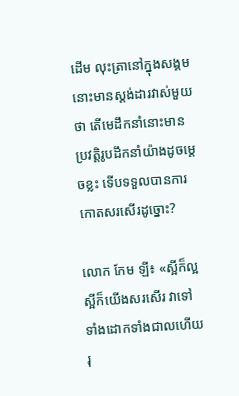ដើម លុះត្រានៅក្នុងសង្គមនោះមានស្តង់ដារវាស់មួយថា តើមេដឹកនាំនោះមានប្រវត្តិរូបដឹកនាំយ៉ាងដូចម្ដេចខ្លះ ទើបទទួលបានការកោតសរសើរដូច្នោះ?

លោក កែម ឡី៖ «ស្អីក៏ល្អ ស្អីក៏យើងសរសើរ វាទៅទាំងដោកទាំងជាលហើយ រុ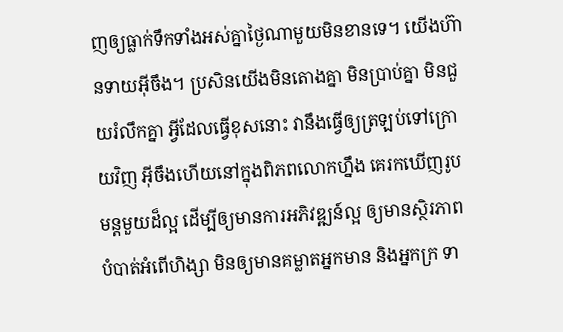ញឲ្យធ្លាក់ទឹកទាំងអស់គ្នាថ្ងៃណាមួយមិនខានទេ។ យើងហ៊ានទាយអ៊ីចឹង។ ប្រសិនយើងមិនតោងគ្នា មិនប្រាប់គ្នា មិនជួយរំលឹកគ្នា អ្វីដែលធ្វើខុសនោះ វានឹងធ្វើឲ្យត្រឡប់ទៅក្រោយវិញ អ៊ីចឹងហើយនៅក្នុងពិភពលោកហ្នឹង គេរកឃើញរូបមន្តមួយដ៏ល្អ ដើម្បីឲ្យមានការអភិវឌ្ឍន៍ល្អ ឲ្យមានស្ថិរភាព បំបាត់អំពើហិង្សា មិនឲ្យមានគម្លាតអ្នកមាន និងអ្នកក្រ ទា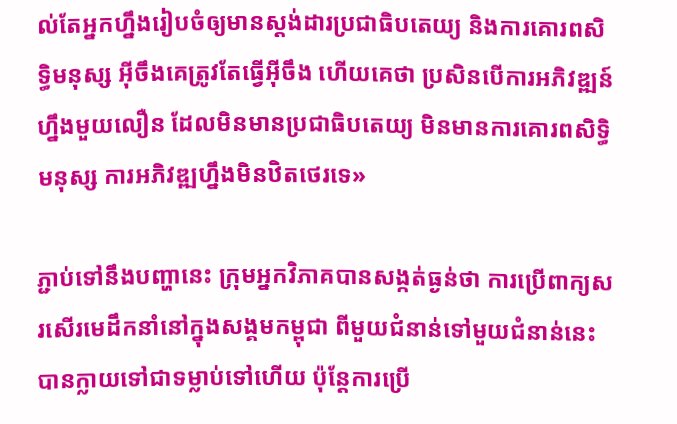ល់តែអ្នកហ្នឹងរៀបចំឲ្យមានស្តង់ដារប្រជាធិបតេយ្យ និងការគោរពសិទ្ធិមនុស្ស អ៊ីចឹងគេត្រូវតែធ្វើអ៊ីចឹង ហើយគេថា ប្រសិនបើការអភិវឌ្ឍន៍ហ្នឹងមួយលឿន ដែលមិនមានប្រជាធិបតេយ្យ មិនមានការគោរពសិទ្ធិមនុស្ស ការអភិវឌ្ឍហ្នឹងមិនឋិតថេរទេ»

ភ្ជាប់ទៅនឹងបញ្ហានេះ ក្រុមអ្នកវិភាគបានសង្កត់ធ្ងន់ថា ការប្រើពាក្យសរសើរមេដឹកនាំនៅក្នុងសង្គមកម្ពុជា ពីមួយជំនាន់ទៅមួយជំនាន់នេះ បានក្លាយទៅជាទម្លាប់ទៅហើយ ប៉ុន្តែការប្រើ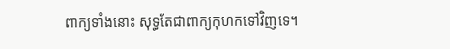ពាក្យទាំងនោះ សុទ្ធតែជាពាក្យកុហកទៅវិញទេ។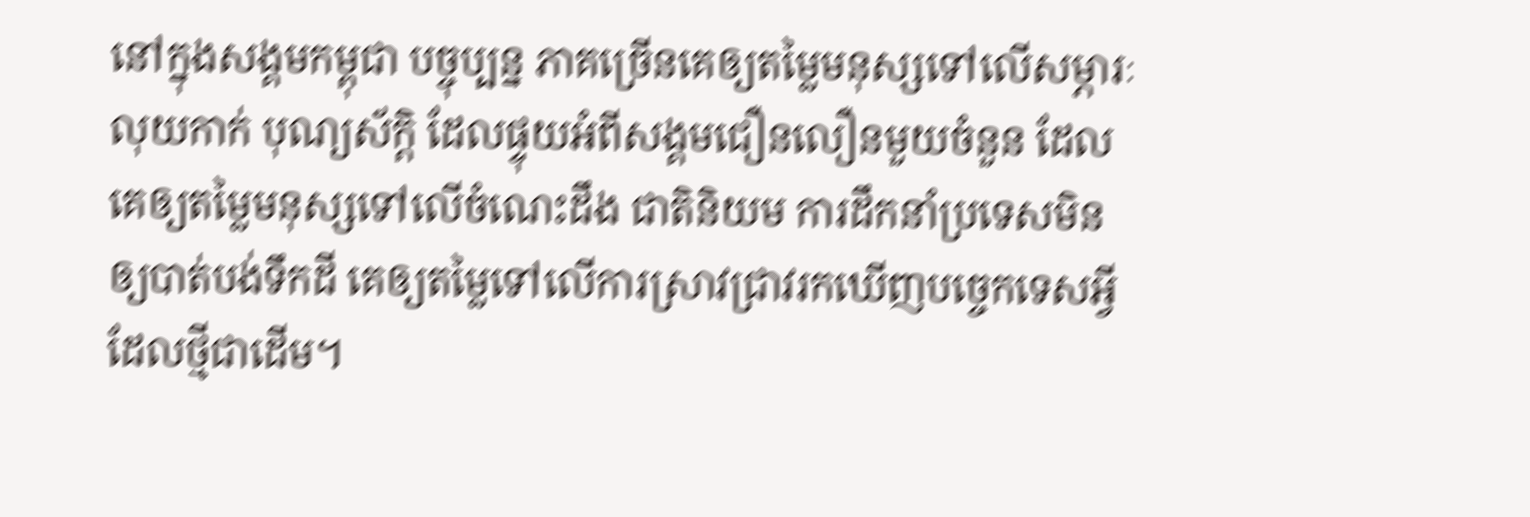នៅក្នុងសង្គមកម្ពុជា បច្ចុប្បន្ន ភាគច្រើនគេឲ្យតម្លៃមនុស្សទៅលើសម្ភារៈ លុយកាក់ បុណ្យស័ក្ដិ ដែលផ្ទុយអំពីសង្គមជឿនលឿនមួយចំនួន ដែលគេឲ្យតម្លៃមនុស្សទៅលើចំណេះដឹង ជាតិនិយម ការដឹកនាំប្រទេសមិនឲ្យបាត់បង់ទឹកដី គេឲ្យតម្លៃទៅលើការស្រាវជ្រាវរកឃើញបច្ចេកទេសអ្វីដែលថ្មីជាដើម។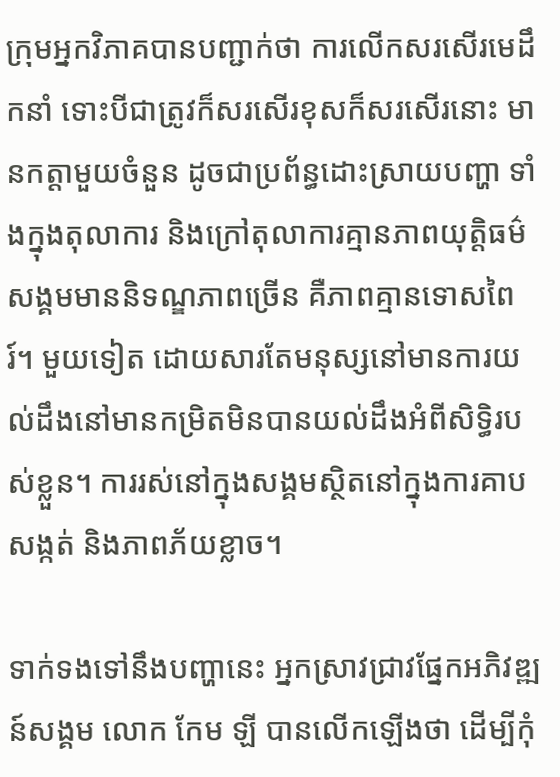ក្រុមអ្នកវិភាគបានបញ្ជាក់ថា ការលើកសរសើរមេដឹកនាំ ទោះបីជាត្រូវក៏សរសើរខុសក៏សរសើរនោះ មានកត្តាមួយចំនួន ដូចជាប្រព័ន្ធដោះស្រាយបញ្ហា ទាំងក្នុងតុលាការ និងក្រៅតុលាការគ្មានភាពយុត្តិធម៌ សង្គមមាននិទណ្ឌភាពច្រើន គឺភាពគ្មានទោសពៃរ៍។ មួយទៀត ដោយសារតែមនុស្សនៅមានការយល់ដឹងនៅមានកម្រិតមិនបានយល់ដឹងអំពីសិទ្ធិរបស់ខ្លួន។ ការរស់នៅក្នុងសង្គមស្ថិតនៅក្នុងការគាបសង្កត់ និងភាពភ័យខ្លាច។

ទាក់ទងទៅនឹងបញ្ហានេះ អ្នកស្រាវជ្រាវផ្នែកអភិវឌ្ឍន៍សង្គម លោក កែម ឡី បានលើកឡើងថា ដើម្បីកុំ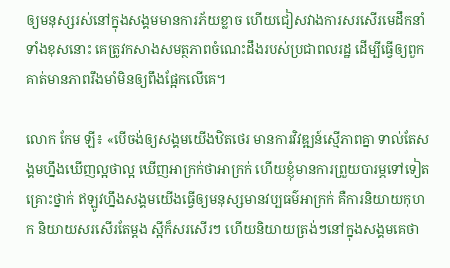ឲ្យមនុស្សរស់នៅក្នុងសង្គមមានការភ័យខ្លាច ហើយជៀសវាងការសរសើរមេដឹកនាំទាំងខុសនោះ គេត្រូវកសាងសមត្ថភាពចំណេះដឹងរបស់ប្រជាពលរដ្ឋ ដើម្បីធ្វើឲ្យពួកគាត់មានភាពរឹងមាំមិនឲ្យពឹងផ្អែកលើគេ។

លោក កែម ឡី៖ «បើចង់ឲ្យសង្គមយើងឋិតថេរ មានការវិវឌ្ឍន៍ស្មើភាពគ្នា ទាល់តែសង្គមហ្នឹងឃើញល្អថាល្អ ឃើញអាក្រក់ថាអាក្រក់ ហើយខ្ញុំមានការព្រួយបារម្ភទៅទៀត គ្រោះថ្នាក់ ឥឡូវហ្នឹងសង្គមយើងធ្វើឲ្យមនុស្សមានវប្បធម៌អាក្រក់ គឺការនិយាយកុហក និយាយសរសើរតែម្ដង ស្អីក៏សរសើរៗ ហើយនិយាយត្រង់ៗនៅក្នុងសង្គមគេថា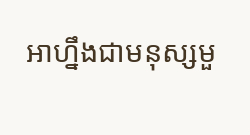អាហ្នឹងជាមនុស្សមួ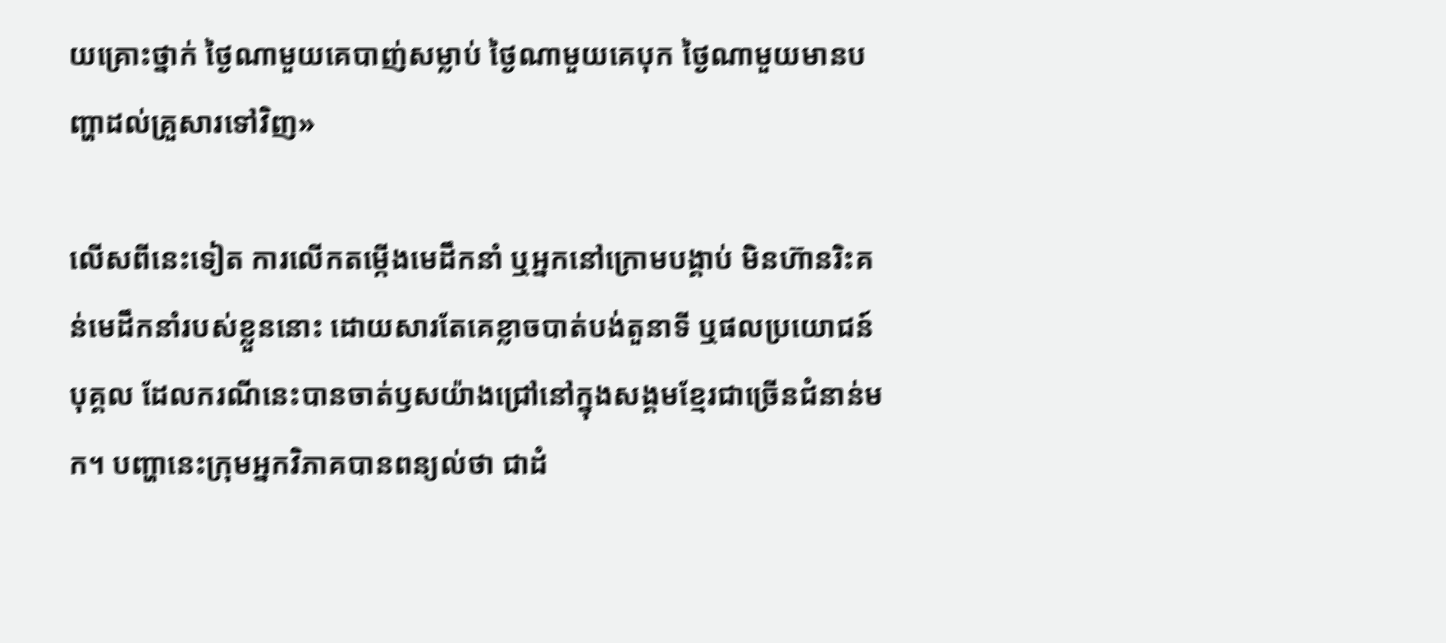យគ្រោះថ្នាក់ ថ្ងៃណាមួយគេបាញ់សម្លាប់ ថ្ងៃណាមួយគេបុក ថ្ងៃណាមួយមានបញ្ហាដល់គ្រួសារទៅវិញ»

លើសពីនេះទៀត ការលើកតម្កើងមេដឹកនាំ ឬអ្នកនៅក្រោមបង្គាប់ មិនហ៊ានរិះគន់មេដឹកនាំរបស់ខ្លួននោះ ដោយសារតែគេខ្លាចបាត់បង់តួនាទី ឬផលប្រយោជន៍បុគ្គល ដែលករណីនេះបានចាត់ឫសយ៉ាងជ្រៅនៅក្នុងសង្គមខ្មែរជាច្រើនជំនាន់មក។ បញ្ហានេះក្រុមអ្នកវិភាគបានពន្យល់ថា ជាដំ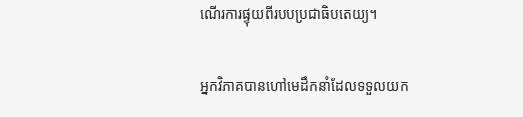ណើរការផ្ទុយពីរបបប្រជាធិបតេយ្យ។

អ្នកវិភាគបានហៅមេដឹកនាំដែលទទួលយក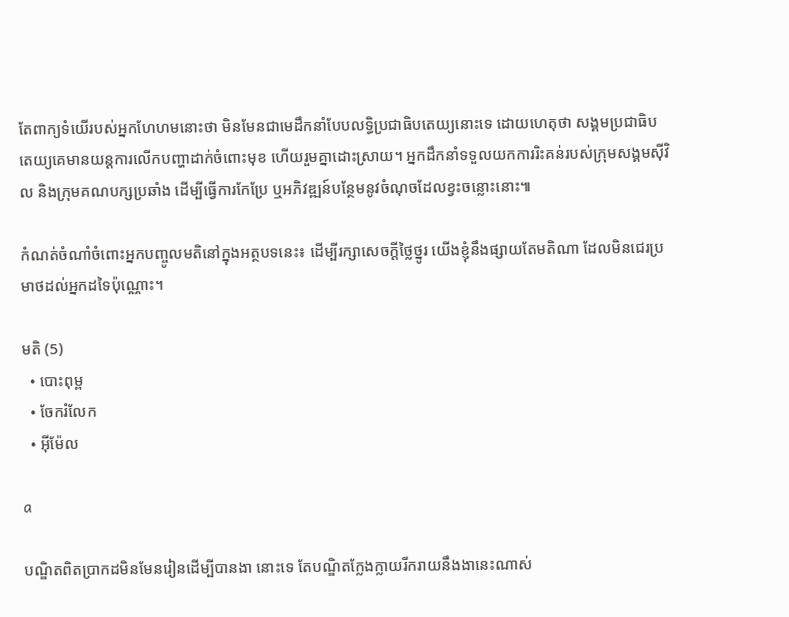តែពាក្យទំយើរបស់អ្នកហែហមនោះថា មិនមែនជាមេដឹកនាំបែបលទ្ធិប្រជាធិបតេយ្យនោះទេ ដោយហេតុថា សង្គមប្រជាធិបតេយ្យគេមានយន្តការលើកបញ្ហាដាក់ចំពោះមុខ ហើយរួមគ្នាដោះស្រាយ។ អ្នកដឹកនាំទទួលយកការរិះគន់របស់ក្រុមសង្គមស៊ីវិល និងក្រុមគណបក្សប្រឆាំង ដើម្បីធ្វើការកែប្រែ ឬអភិវឌ្ឍន៍បន្ថែមនូវចំណុចដែលខ្វះចន្លោះនោះ៕

កំណត់ចំណាំចំពោះអ្នកបញ្ចូលមតិនៅក្នុងអត្ថបទនេះ៖ ដើម្បីរក្សាសេចក្ដីថ្លៃថ្នូរ យើងខ្ញុំនឹងផ្សាយតែមតិណា ដែលមិនជេរប្រមាថដល់អ្នកដទៃប៉ុណ្ណោះ។

មតិ (5)
  • បោះពុម្ព
  • ចែករំលែក
  • អ៊ីម៉ែល

a

បណ្ឌិតពិតប្រាកដមិនមែនរៀនដើម្បីបានងា នោះទេ តែបណ្ឌិតក្លែងក្លាយរីករាយនឹងងានេះណាស់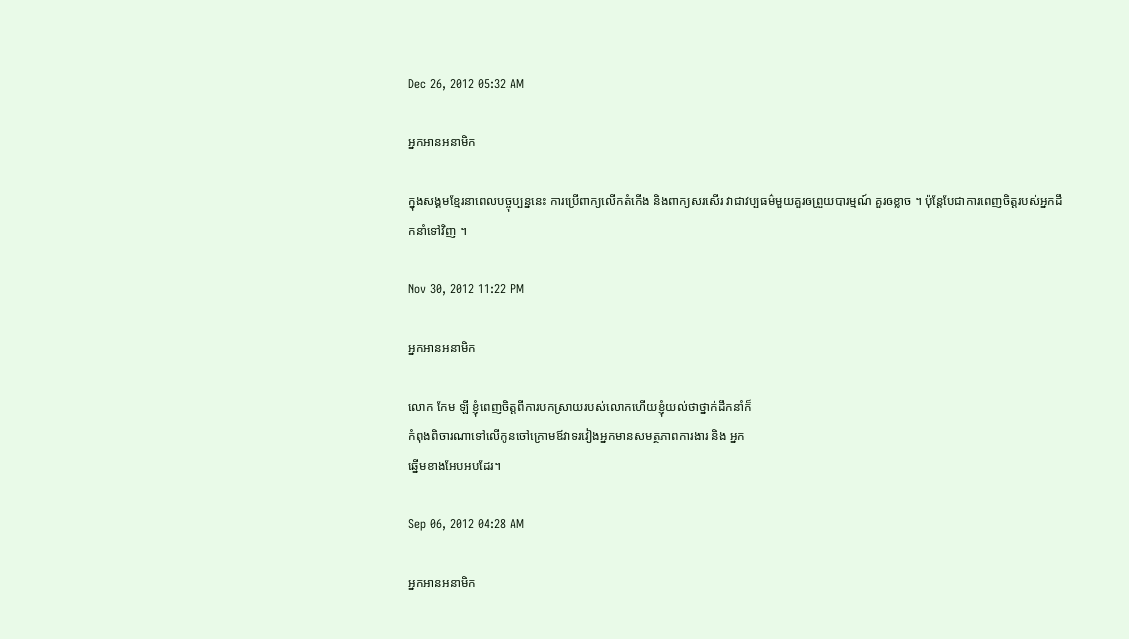Dec 26, 2012 05:32 AM

អ្នកអានអនាមិក

ក្នុងសង្គមខ្មែរនាពេលបច្ចុប្បន្ននេះ ការប្រើពាក្យលើកតំកើង និងពាក្យសរសើរ វាជាវប្បធម៌មួយគួរឲព្រួយបារម្មណ៍ គួរឲខ្លាច ។ ប៉ុន្តែបែជាការពេញចិត្តរបស់អ្នកដឹកនាំទៅវិញ ។

Nov 30, 2012 11:22 PM

អ្នកអានអនាមិក

លោក កែម ឡី ខ្ញុំពេញចិត្តពីការបកស្រាយរបស់លោកហើយខ្ញុំយល់ថាថ្នាក់ដឹកនាំក៏
កំពុងពិចារណាទៅលើកូនចៅក្រោមឪវាទរវៀងអ្នកមានសមត្ថភាពការងារ និង អ្នក
ឆ្នើមខាងអែបអបដែរ។

Sep 06, 2012 04:28 AM

អ្នកអានអនាមិក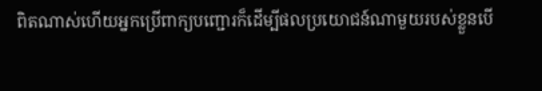ពិតណាស់ហើយអ្នកប្រើពាក្យបញ្ជោរក៏ដើម្បីផលប្រយោជន៍ណាមួយរបស់ខ្លួនបើ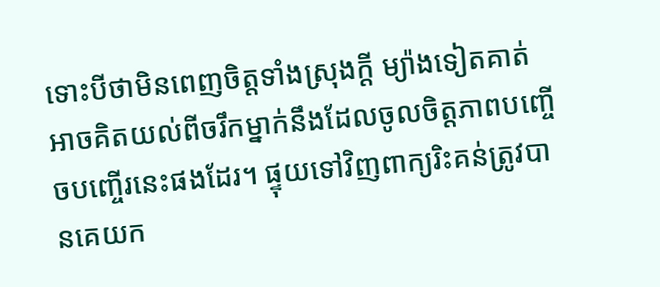ទោះបីថាមិនពេញចិត្តទាំងស្រុងក្តី ម្យ៉ាងទៀតគាត់អាចគិតយល់ពីចរឹកម្នាក់នឹងដែលចូលចិត្តភាពបញ្ចើចបញ្ចើរនេះផងដែរ។ ផ្ទុយទៅវិញពាក្យរិះគន់ត្រូវបានគេយក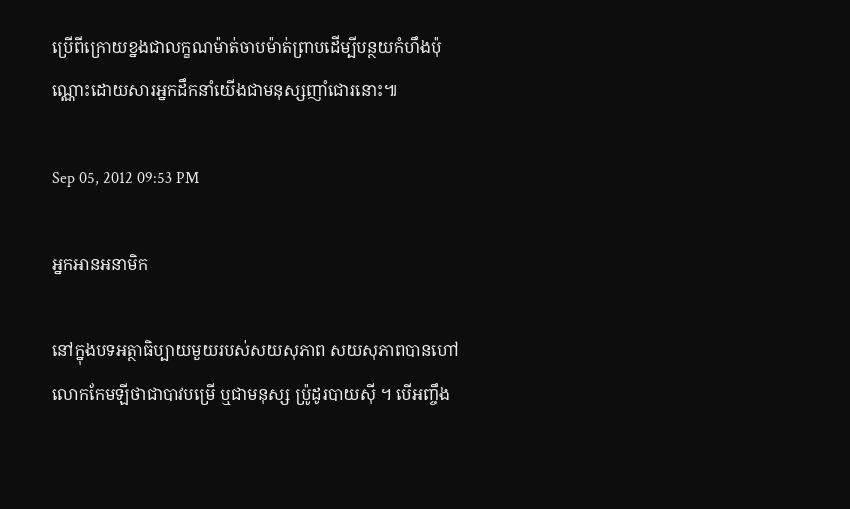ប្រើពីក្រោយខ្នងជាលក្ខណម៉ាត់ចាបម៉ាត់ព្រាបដើម្បីបន្ថយកំហឹងប៉ុណ្ណោះដោយសារអ្នកដឹកនាំយើងជាមនុស្សញាំជោរនោះ៕

Sep 05, 2012 09:53 PM

អ្នកអានអនាមិក

នៅក្នុងបទអត្ថាធិប្បាយមួយរបស់សយសុភាព សយសុភាពបានហៅលោកកែមឡីថាជាបាវបម្រើ ឬជាមនុស្ស ប៉្រូដូរបាយស៊ី ។ បើអញ្ចឹង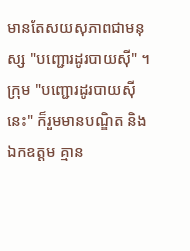មានតែសយសុភាពជាមនុស្ស "បញ្ជោរដូរបាយស៊ី" ។ ក្រុម "បញ្ជោរដូរបាយស៊ីនេះ" ក៏រួមមានបណ្ឌិត និងឯកឧត្ដម គ្មាន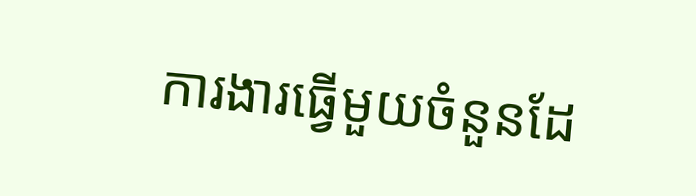ការងារធ្វើមួយចំនួនដែ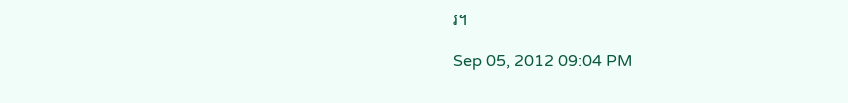រ។

Sep 05, 2012 09:04 PM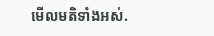មើលមតិទាំងអស់.